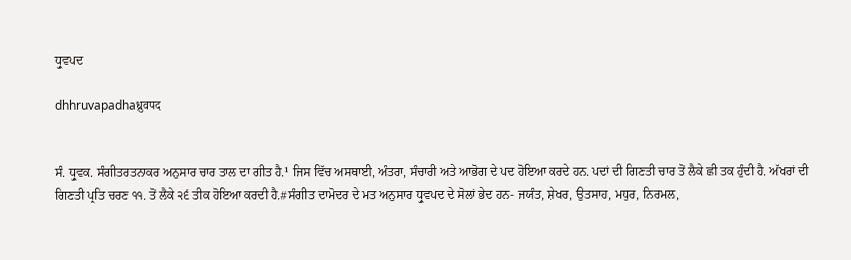ਧ੍ਰੁਵਪਦ

dhhruvapadhaध्रुवपद


ਸੰ. ਧ੍ਰੁਵਕ. ਸੰਗੀਤਰਤਨਾਕਰ ਅਨੁਸਾਰ ਚਾਰ ਤਾਲ ਦਾ ਗੀਤ ਹੈ.¹ ਜਿਸ ਵਿੱਚ ਅਸਥਾਈ, ਅੰਤਰਾ, ਸੰਚਾਰੀ ਅਤੇ ਆਭੋਗ ਦੇ ਪਦ ਹੋਇਆ ਕਰਦੇ ਹਨ. ਪਦਾਂ ਦੀ ਗਿਣਤੀ ਚਾਰ ਤੋਂ ਲੈਕੇ ਛੀ ਤਕ ਹੁੰਦੀ ਹੈ. ਅੱਖਰਾਂ ਦੀ ਗਿਣਤੀ ਪ੍ਰਤਿ ਚਰਣ ੧੧. ਤੋਂ ਲੈਕੇ ੨੬ ਤੀਕ ਹੋਇਆ ਕਰਦੀ ਹੈ.#ਸੰਗੀਤ ਦਾਮੋਦਰ ਦੇ ਮਤ ਅਨੁਸਾਰ ਧ੍ਰੁਵਪਦ ਦੇ ਸੋਲਾਂ ਭੇਦ ਹਨ- ਜਯੰਤ, ਸ਼ੇਖਰ, ਉਤਸਾਹ, ਮਧੁਰ, ਨਿਰਮਲ,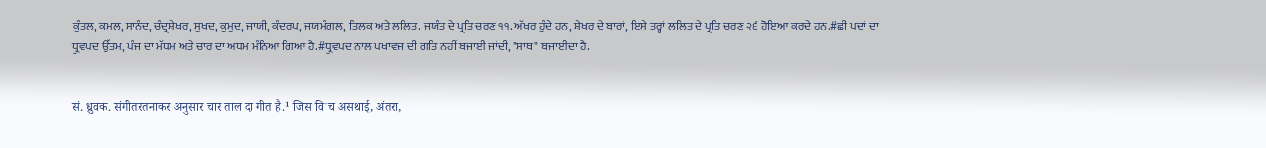ਕੁੰਤਲ, ਕਮਲ, ਸਾਨੰਦ, ਚੰਦ੍ਰਸ਼ੇਖਰ, ਸੁਖਦ, ਕੁਮੁਦ, ਜਾਯੀ, ਕੰਦਰਪ, ਜਯਮੰਗਲ, ਤਿਲਕ ਅਤੇ ਲਲਿਤ. ਜਯੰਤ ਦੇ ਪ੍ਰਤਿ ਚਰਣ ੧੧. ਅੱਖਰ ਹੁੰਦੇ ਹਨ, ਸ਼ੇਖਰ ਦੇ ਬਾਰਾਂ, ਇਸੇ ਤਰ੍ਹਾਂ ਲਲਿਤ ਦੇ ਪ੍ਰਤਿ ਚਰਣ ੨੬ ਹੋਇਆ ਕਰਦੇ ਹਨ.#ਛੀ ਪਦਾਂ ਦਾ ਧ੍ਰੁਵਪਦ ਉੱਤਮ, ਪੰਜ ਦਾ ਮੱਧਮ ਅਤੇ ਚਾਰ ਦਾ ਅਧਮ ਮੰਨਿਆ ਗਿਆ ਹੈ.#ਧ੍ਰੁਵਪਦ ਨਾਲ ਪਖਾਵਜ ਦੀ ਗਤਿ ਨਹੀਂ ਬਜਾਈ ਜਾਂਦੀ, "ਸਾਥ" ਬਜਾਈਦਾ ਹੈ.


सं. ध्रुवक. संगीतरतनाकर अनुसार चार ताल दा गीत है.¹ जिस विॱच असथाई, अंतरा,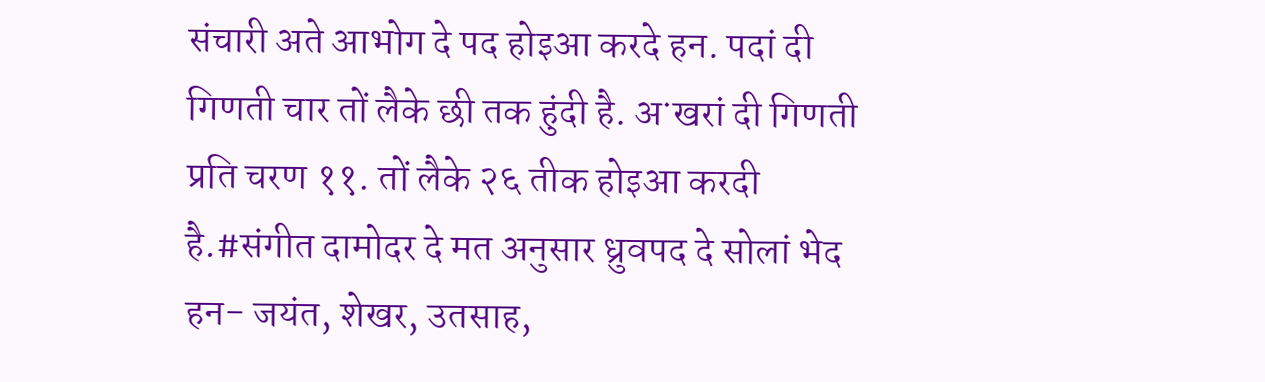संचारी अते आभोग दे पद होइआ करदे हन. पदां दी गिणती चार तों लैके छी तक हुंदी है. अॱखरां दी गिणती प्रति चरण ११. तों लैके २६ तीक होइआ करदी है.#संगीत दामोदर दे मत अनुसार ध्रुवपद दे सोलां भेद हन- जयंत, शेखर, उतसाह,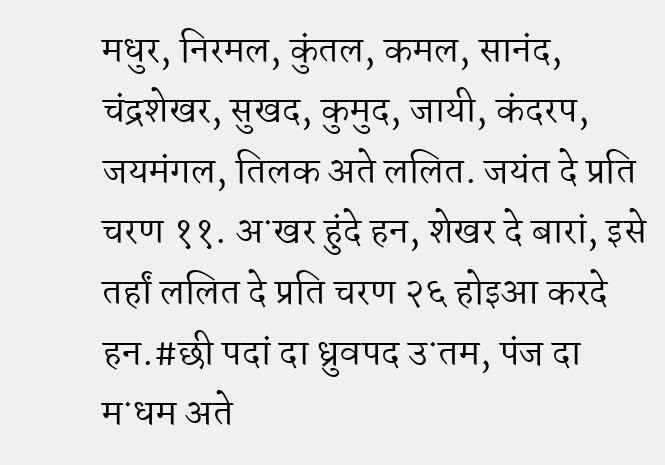मधुर, निरमल, कुंतल, कमल, सानंद, चंद्रशेखर, सुखद, कुमुद, जायी, कंदरप, जयमंगल, तिलक अते ललित. जयंत दे प्रति चरण ११. अॱखर हुंदे हन, शेखर दे बारां, इसे तर्हां ललित दे प्रति चरण २६ होइआ करदे हन.#छी पदां दा ध्रुवपद उॱतम, पंज दा मॱधम अते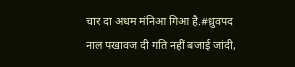चार दा अधम मंनिआ गिआ है.#ध्रुवपद नाल पखावज दी गति नहीं बजाई जांदी,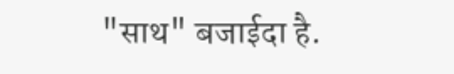"साथ" बजाईदा है.